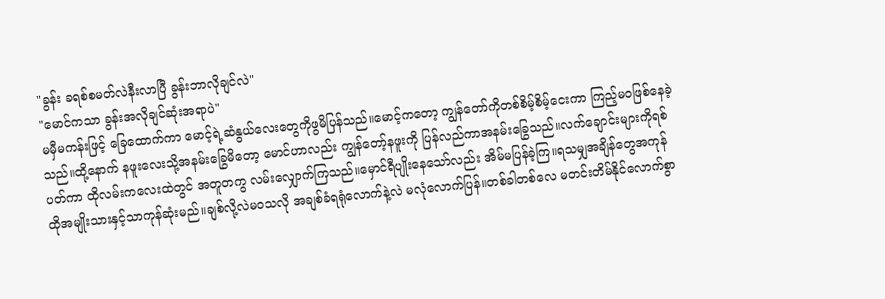"ခွန်း ခရစ်စမတ်လဲနီးလာပြီ ခွန်းဘာလိုချင်လဲ"
"မောင်ကသာ ခွန်းအလိုချင်ဆုံးအရာပဲ"
မမှီမကန်းဖြင့် ခြေထောက်ကာ မောင့်ရဲ့ဆံနွယ်လေးတွေကိုဖွမိပြန်သည်။မောင့်ကတော့ ကျွန်တော်ကိုတစ်စိမ့်စိမ့်ငေးကာ ကြည့်မဝဖြစ်နေခဲ့သည်။ထို့နောက် နဖူးလေးသို့အနမ်းခြွေမိတော့ မောင်ဟာလည်း ကျွန်တော့်နဖူးကို ပြန်လည်ကာအနမ်းခြွေသည်။လက်ချောင်းများကိုရစ်ပတ်ကာ ထိုလမ်းကလေးထဲတွင် အတူတကွ လမ်းလျှောက်ကြသည်။မှောင်ရီပျိုးနေသော်လည်း အိမ်မပြန်ခဲ့ကြ။ရသမျှအချိန်တွေအကုန် ထိုအမျိုးသားနှင့်သာကုန်ဆုံးမည်။ချစ်လို့လဲမဝသလို အချစ်ခံရရုံလောက်နဲ့လဲ မလုံလောက်ပြန်။တစ်ခါတစ်လေ မတင်းတိမ်နိုင်လောက်စွာ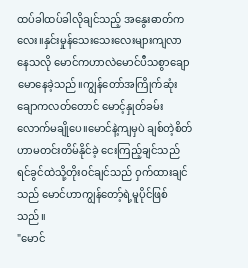ထပ်ခါထပ်ခါလိုချင်သည့် အနွေးဓာတ်ကလေး။နှင်းမှုန်သေးသေးလေးများကျလာနေသလို မောင်ကဟာလဲမောင်ပီသစွာချောမောနေခဲ့သည်။ကျွန်တော်အကြိုက်ဆုံးချောကလတ်တောင် မောင့်နှုတ်ခမ်းလောက်မချိုပေ။မောင်နဲ့ကျမှပဲ ချစ်တဲ့စိတ်ဟာမတင်းတိမ်နိုင်ခဲ့ ငေးကြည့်ချင်သည် ရင်ခွင်ထဲသို့တိုးဝင်ချင်သည် ဝှက်ထားချင်သည် မောင်ဟာကျွန်တော့်ရဲ့မူပိုင်ဖြစ်သည်။
"မောင်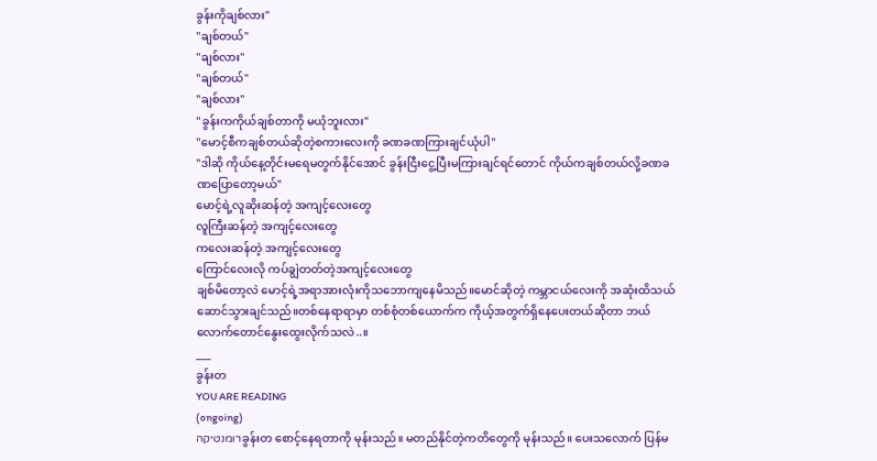ခွန်းကိုချစ်လား"
"ချစ်တယ်"
"ချစ်လား"
"ချစ်တယ်"
"ချစ်လား"
"ခွန်းကကိုယ်ချစ်တာကို မယုံဘူးလား"
"မောင့်စီကချစ်တယ်ဆိုတဲ့စကားလေးကို ခဏခဏကြားချင်ယုံပါ"
"ဒါဆို ကိုယ်နေ့တိုင်းမရေမတွက်နိုင်အောင် ခွန်းငြီးငွေ့ပြီးမကြားချင်ရင်တောင် ကိုယ်ကချစ်တယ်လို့ခဏခဏပြောတော့မယ်"
မောင့်ရဲ့လူဆိုးဆန်တဲ့ အကျင့်လေးတွေ
လူကြီးဆန်တဲ့ အကျင့်လေးတွေ
ကလေးဆန်တဲ့ အကျင့်လေးတွေ
ကြောင်လေးလို ကပ်ချွဲတတ်တဲ့အကျင့်လေးတွေ
ချစ်မိတော့လဲ မောင့်ရဲ့အရာအားလုံးကိုသဘောကျနေမိသည်။မောင်ဆိုတဲ့ ကမ္ဘာငယ်လေးကို အဆုံးထိသယ်ဆောင်သွားချင်သည်။တစ်နေရာရာမှာ တစ်စုံတစ်ယောက်က ကိုယ့်အတွက်ရှိနေပေးတယ်ဆိုတာ ဘယ်လောက်တောင်နွေးထွေးလိုက်သလဲ..။
___
ခွန်းတ
YOU ARE READING
(ongoing)
רומנטיקהခွန်းတ စောင့်နေရတာကို မုန်းသည်။ မတည်နိုင်တဲ့ကတိတွေကို မုန်းသည်။ ပေးသလောက် ပြန်မ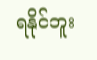ရနိုင်ဘူး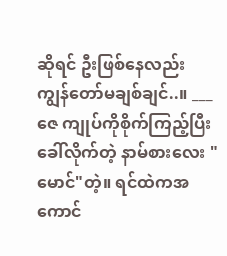ဆိုရင် ဦးဖြစ်နေလည်း ကျွန်တော်မချစ်ချင်..။ ___ ဇေ ကျုပ်ကိုစိုက်ကြည့်ပြီး ခေါ်လိုက်တဲ့ နာမ်စားလေး "မောင်"တဲ့။ ရင်ထဲကအကောင်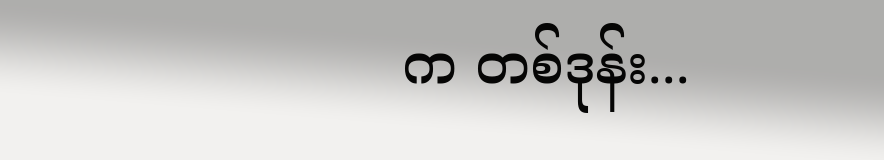က တစ်ဒုန်း...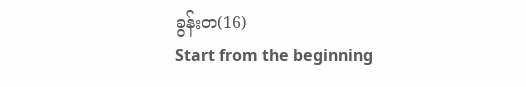ခွန်းတ(16)
Start from the beginning